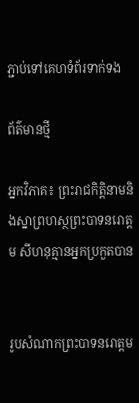ភ្ជាប់ទៅគេហទំព័រទាក់ទង

ព័ត៌មានថ្មី

អ្នកវិភាគ៖ ព្រះរាជកិត្តិនាមនិងស្នាព្រហស្ថព្រះបាទនរោត្តម សីហនុគ្មានអ្នកប្រកួតបាន


រូបសំណាកព្រះបាទនរោត្តម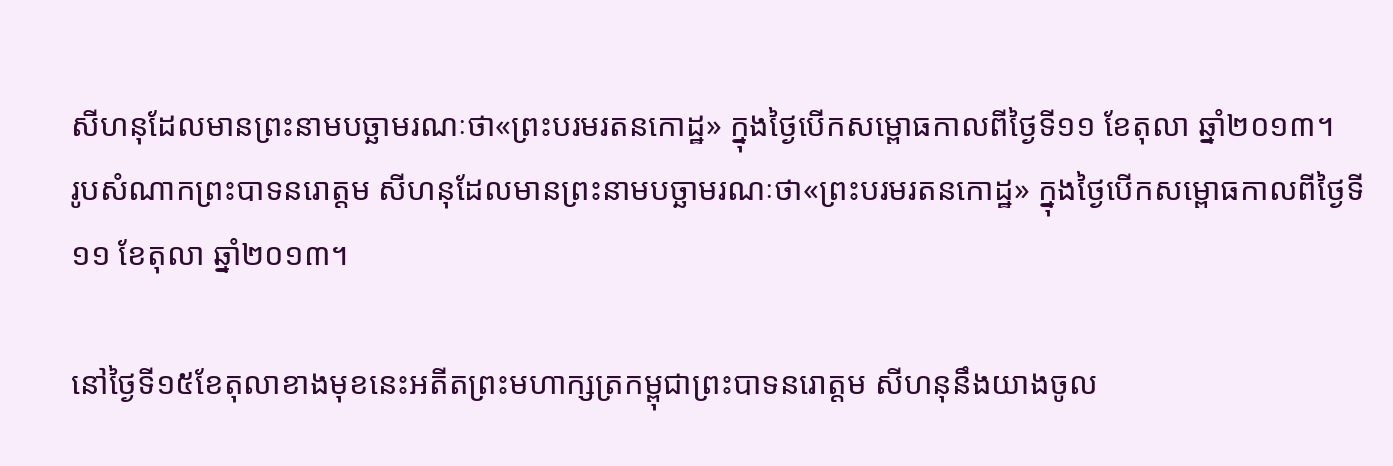សីហនុដែលមានព្រះនាមបច្ឆាមរណៈថា«ព្រះបរមរតនកោដ្ឋ» ក្នុងថ្ងៃបើកសម្ពោធកាលពីថ្ងៃទី១១ ខែតុលា ឆ្នាំ២០១៣។
រូបសំណាកព្រះបាទនរោត្តម សីហនុដែលមានព្រះនាមបច្ឆាមរណៈថា«ព្រះបរមរតនកោដ្ឋ» ក្នុងថ្ងៃបើកសម្ពោធកាលពីថ្ងៃទី១១ ខែតុលា ឆ្នាំ២០១៣។

នៅថ្ងៃទី១៥ខែតុលាខាងមុខនេះអតីតព្រះមហាក្សត្រកម្ពុជាព្រះបាទនរោត្តម សីហនុនឹងយាងចូល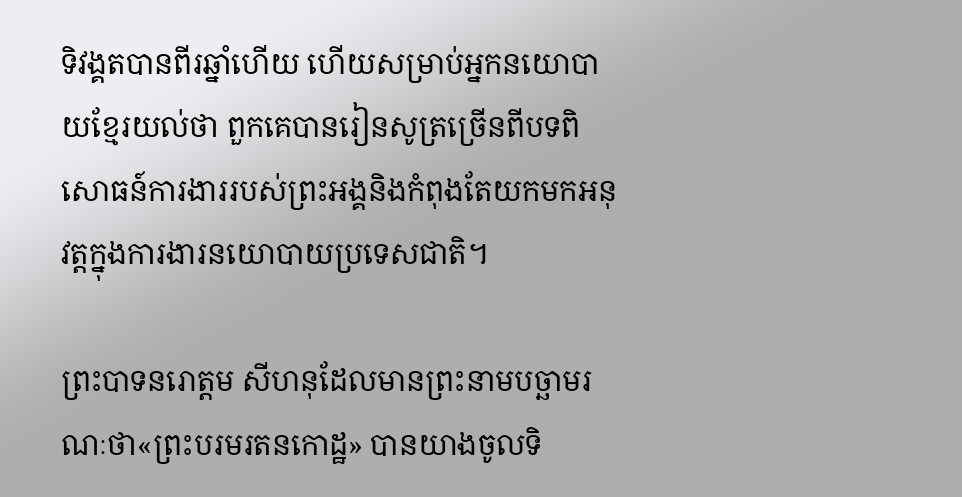ទិវង្គតបានពីរឆ្នាំហើយ ហើយសម្រាប់អ្នកនយោបាយខ្មែរយល់ថា ពួកគេបានរៀនសូត្រច្រើនពីបទពិសោធន៍ការងាររបស់ព្រះអង្គនិងកំពុងតែយកមកអនុវត្តក្នុងការងារនយោបាយប្រទេសជាតិ។

ព្រះបាទនរោត្តម សីហនុដែលមានព្រះនាមបច្ឆាមរណៈថា«ព្រះបរមរតនកោដ្ឋ» បានយាងចូលទិ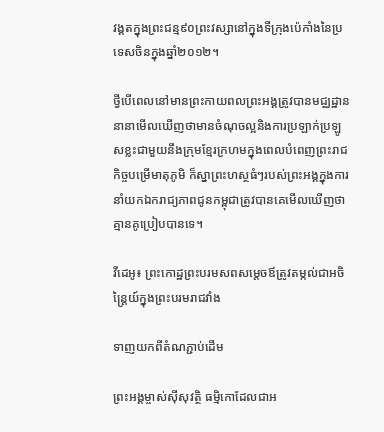វង្គតក្នុងព្រះជន្ម៩០ព្រះវស្សានៅក្នុងទីក្រុងប៉េកាំងនៃប្រទេសចិនក្នុងឆ្នាំ២០១២។

ថ្វីបើពេលនៅមានព្រះកាយពលព្រះអង្គត្រូវបានមជ្ឈដ្ឋាននានាមើលឃើញថាមានចំណុចល្អនិងការប្រឡាក់ប្រឡូសខ្លះជាមួយនឹងក្រុមខ្មែរក្រហមក្នុងពេលបំពេញព្រះរាជកិច្ចបម្រើមាតុភូមិ ក៏ស្នាព្រះហស្ថធំៗរបស់ព្រះអង្គក្នុងការនាំយកឯករាជ្យភាពជូនកម្ពុជាត្រូវបានគេមើលឃើញថាគ្មានគូប្រៀបបានទេ។

វីដេអូ៖ ព្រះកោដ្ឋព្រះបរមសពសម្តេចឪត្រូវតម្កល់ជាអចិន្ត្រៃយ៍ក្នុងព្រះបរមរាជវាំង

ទាញយកពីតំណភ្ជាប់ដើម

ព្រះអង្គម្ចាស់ស៊ីសុវត្ថិ ធម្មិកោដែលជាអ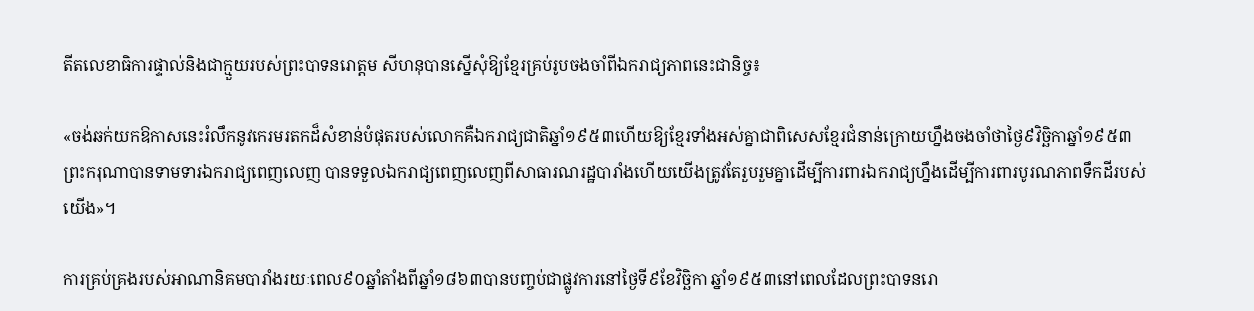តីតលេខាធិការផ្ទាល់និងជាក្មួយរបស់ព្រះបាទនរោត្តម សីហនុបានស្នើសុំឱ្យខ្មែរគ្រប់រូបចងចាំពីឯករាជ្យភាពនេះជានិច្ច៖

«ចង់ឆក់យកឱកាសនេះរំលឹកនូវកេរមរតកដ៏សំខាន់បំផុតរបស់លោកគឺឯករាជ្យជាតិឆ្នាំ១៩៥៣ហើយឱ្យខ្មែរទាំងអស់គ្នាជាពិសេសខ្មែរជំនាន់ក្រោយហ្នឹងចងចាំថាថ្ងៃ៩វិច្ឆិកាឆ្នាំ១៩៥៣ព្រះករុណាបានទាមទារឯករាជ្យពេញលេញ បានទទួលឯករាជ្យពេញលេញពីសាធារណរដ្ឋបារាំងហើយយើងត្រូវតែរួបរួមគ្នាដើម្បីការពារឯករាជ្យហ្នឹងដើម្បីការពារបូរណភាពទឹកដីរបស់យើង»។

ការគ្រប់គ្រងរបស់អាណានិគមបារាំងរយៈពេល៩០ឆ្នាំតាំងពីឆ្នាំ១៨៦៣បានបញ្ចប់ជាផ្លូវការនៅថ្ងៃទី៩ខែវិច្ឆិកា ឆ្នាំ១៩៥៣នៅពេលដែលព្រះបាទនរោ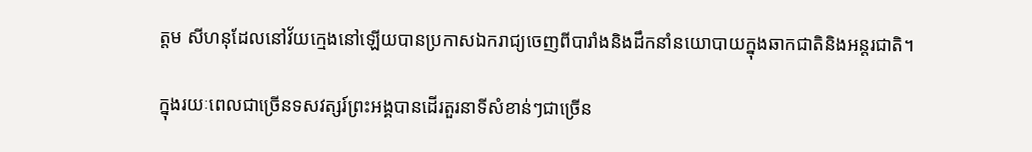ត្តម សីហនុដែលនៅវ័យក្មេងនៅឡើយបានប្រកាសឯករាជ្យចេញពីបារាំងនិងដឹកនាំនយោបាយក្នុងឆាកជាតិនិងអន្តរជាតិ។

ក្នុងរយៈពេលជាច្រើនទសវត្សរ៍ព្រះអង្គបានដើរតួរនាទីសំខាន់ៗជាច្រើន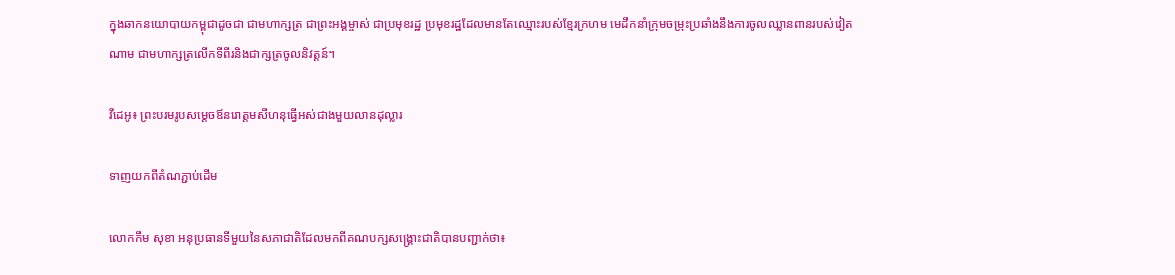ក្នុងឆាកនយោបាយកម្ពុជាដូចជា ជាមហាក្សត្រ ជាព្រះអង្គម្ចាស់ ជាប្រមុខរដ្ឋ ប្រមុខរដ្ឋដែលមានតែឈ្មោះរបស់ខ្មែរក្រហម មេដឹកនាំក្រុមចម្រុះប្រឆាំងនឹងការចូលឈ្លានពានរបស់វៀតណាម ជាមហាក្សត្រលើកទីពីរនិងជាក្សត្រចូលនិវត្តន៍។

វីដេអូ៖ ព្រះបរមរូបសម្តេចឪនរោត្តមសីហនុធ្វើអស់ជាងមួយលានដុល្លារ

ទាញយកពីតំណភ្ជាប់ដើម

លោកកឹម សុខា អនុប្រធានទីមួយនៃសភាជាតិដែលមកពីគណបក្សសង្គ្រោះជាតិបានបញ្ជាក់ថា៖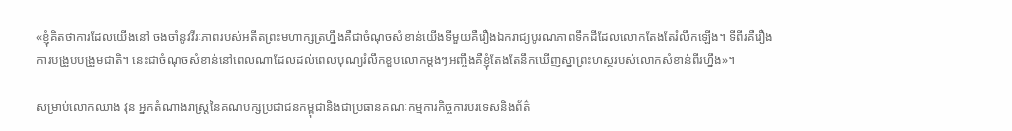«ខ្ញុំគិតថាការដែលយើងនៅ ចងចាំនូវវីរៈភាពរបស់អតីតព្រះមហាក្សត្រហ្នឹងគឺជាចំណុចសំខាន់យើងទីមួយគឺរឿងឯករាជ្យបូរណភាពទឹកដីដែលលោកតែងតែរំលឹកឡើង។ ទីពីរគឺរឿងការបង្រួបបង្រួមជាតិ។ នេះជាចំណុចសំខាន់នៅពេលណាដែលដល់ពេលបុណ្យរំលឹកខួបលោកម្តងៗអញ្ចឹងគឺខ្ញុំតែងតែនឹកឃើញស្នាព្រះហស្ថរបស់លោកសំខាន់ពីរហ្នឹង»។

សម្រាប់លោកឈាង វុន អ្នកតំណាងរាស្រ្តនៃគណបក្សប្រជាជនកម្ពុជានិងជាប្រធានគណៈកម្មការកិច្ចការបរទេសនិងព័ត៌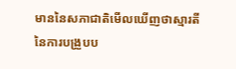មាននៃសភាជាតិមើលឃើញថាស្មារតីនៃការបង្រួបប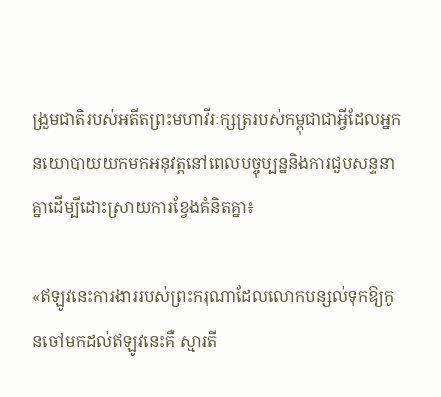ង្រួមជាតិរបស់អតីតព្រះមហាវីរៈក្សត្ររបស់កម្ពុជាជាអ្វីដែលអ្នកនយោបាយយកមកអនុវត្តនៅពេលបច្ចុប្បន្ននិងការជួបសន្ទនាគ្នាដើម្បីដោះស្រាយការខ្វែងគំនិតគ្នា៖

«ឥឡូវនេះការងាររបស់ព្រះករុណាដែលលោកបន្សល់ទុកឱ្យកូនចៅមកដល់ឥឡូវនេះគឺ ស្មារតី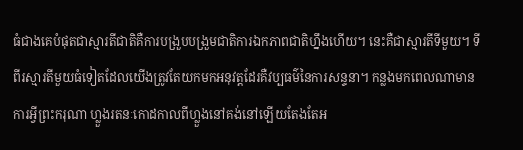ធំជាងគេបំផុតជាស្មារតីជាតិគឺការបង្រួបបង្រួមជាតិការឯកភាពជាតិហ្នឹងហើយ។ នេះគឺជាស្មារតីទីមួយ។ ទីពីរស្មារតីមួយធំទៀតដែលយើងត្រូវតែយកមកអនុវត្តដែរគឺវប្បធម៌នៃការសន្ទនា។ កន្លងមកពេលណាមានការអ្វីព្រះករុណា ហ្លួងរតនៈកោដកាលពីហ្លួងនៅគង់នៅឡើយតែងតែអ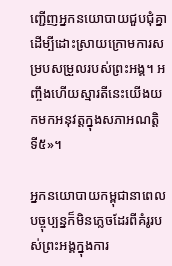ញ្ជើញអ្នកនយោបាយជួបជុំគ្នាដើម្បីដោះស្រាយក្រោមការសម្របសម្រួលរបស់ព្រះអង្គ។ អញ្ចឹងហើយស្មារតីនេះយើងយកមកអនុវត្តក្នុងសភាអណត្តិទី៥»។

អ្នកនយោបាយកម្ពុជានាពេលបច្ចុប្បន្នក៏មិនភ្លេចដែរពីគំរូរបស់ព្រះអង្គក្នុងការ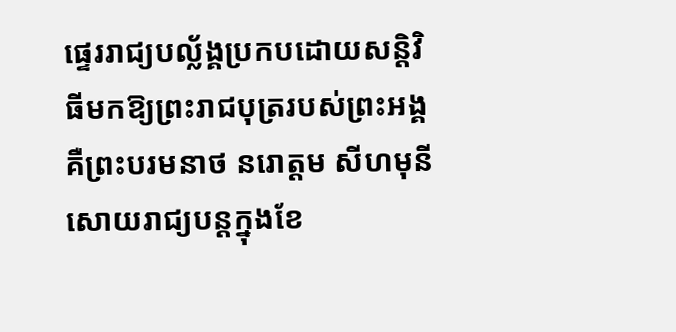ផ្ទេររាជ្យបល្ល័ង្គប្រកបដោយសន្តិវិធីមកឱ្យព្រះរាជបុត្ររបស់ព្រះអង្គគឺព្រះបរមនាថ នរោត្តម សីហមុនី សោយរាជ្យបន្តក្នុងខែ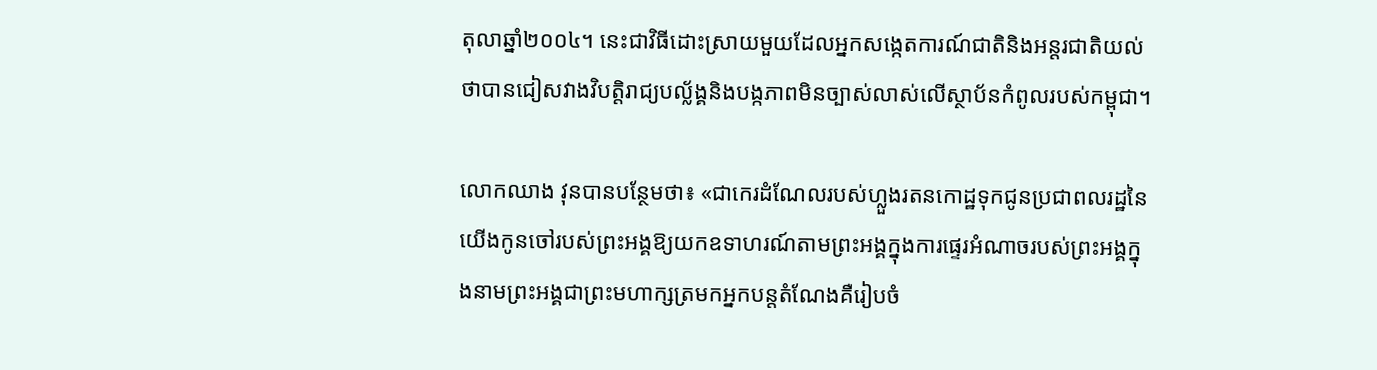តុលាឆ្នាំ២០០៤។ នេះជាវិធីដោះស្រាយមួយដែលអ្នកសង្កេតការណ៍ជាតិនិងអន្តរជាតិយល់ថាបានជៀសវាងវិបត្តិរាជ្យបល្ល័ង្គនិងបង្កភាពមិនច្បាស់លាស់លើស្ថាប័នកំពូលរបស់កម្ពុជា។

លោកឈាង វុនបានបន្ថែមថា៖ «ជាកេរដំណែលរបស់ហ្លួងរតនកោដ្ឋទុកជូនប្រជាពលរដ្ឋនៃយើងកូនចៅរបស់ព្រះអង្គឱ្យយកឧទាហរណ៍តាមព្រះអង្គក្នុងការផ្ទេរអំណាចរបស់ព្រះអង្គក្នុងនាមព្រះអង្គជាព្រះមហាក្សត្រមកអ្នកបន្តតំណែងគឺរៀបចំ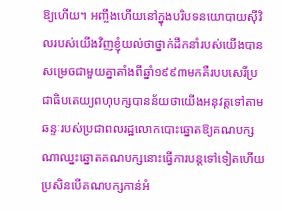ឱ្យហើយ។ អញ្ចឹងហើយនៅក្នុងបរិបទនយោបាយស៊ីវិលរបស់យើងវិញខ្ញុំយល់ថាថ្នាក់ដឹកនាំរបស់យើងបានសម្រេចជាមួយគ្នាតាំងពីឆ្នាំ១៩៩៣មកគឺរបបសេរីប្រជាធិបតេយ្យពហុបក្សបានន័យថាយើងអនុវត្តទៅតាមឆន្ទៈរបស់ប្រជាពលរដ្ឋលោកបោះឆ្នោតឱ្យគណបក្សណាឈ្នះឆ្នោតគណបក្សនោះធ្វើការបន្តទៅទៀតហើយប្រសិនបើគណបក្សកាន់អំ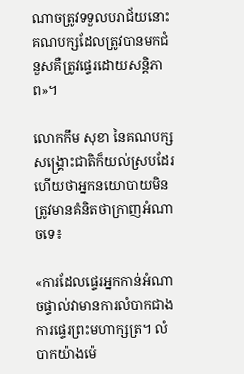ណាចត្រូវទទួលបរាជ័យនោះគណបក្សដែលត្រូវបានមកជំនួសគឺត្រូវផ្ទេរដោយសន្តិភាព»។

លោកកឹម សុខា នៃគណបក្សសង្គ្រោះជាតិក៏យល់ស្របដែរហើយថាអ្នកនយោបាយមិនត្រូវមានគំនិតថាក្រាញអំណាចទេ៖

«ការដែលផ្ទេរអ្នកកាន់អំណាចផ្ទាល់វាមានការលំបាកជាងការផ្ទេរព្រះមហាក្សត្រ។ លំបាកយ៉ាងម៉េ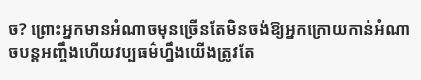ច? ព្រោះអ្នកមានអំណាចមុនច្រើនតែមិនចង់ឱ្យអ្នកក្រោយកាន់អំណាចបន្តអញ្ចឹងហើយវប្បធម៌ហ្នឹងយើងត្រូវតែ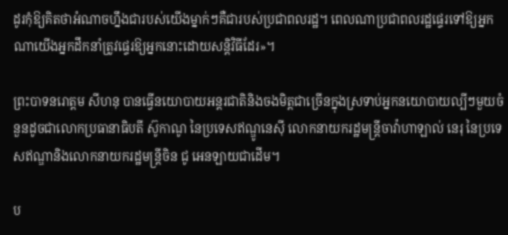ដូរកុំឱ្យគិតថាអំណាចហ្នឹងជារបស់យើងម្នាក់ៗគឺជារបស់ប្រជាពលរដ្ឋ។ ពេលណាប្រជាពលរដ្ឋផ្ទេរទៅឱ្យអ្នកណាយើងអ្នកដឹកនាំត្រូវផ្ទេរឱ្យអ្នកនោះដោយសន្តិវិធីដែរ»។

ព្រះបាទនរោត្តម សីហនុ បានធ្វើនយោបាយអន្តរជាតិនិងចងមិត្តជាច្រើនក្នុងស្រទាប់អ្នកនយោបាយល្បីៗមួយចំនួនដូចជាលោកប្រធានាធិបតី ស៊ូកាណូ នៃប្រទេសឥណ្ឌូនេស៊ី លោកនាយករដ្ឋមន្ត្រីចាវ៉ាហាឡាល់ នេរុ នៃប្រទេសឥណ្ឌានិងលោកនាយករដ្ឋមន្ត្រីចិន ជូ អេនឡាយជាដើម។

ប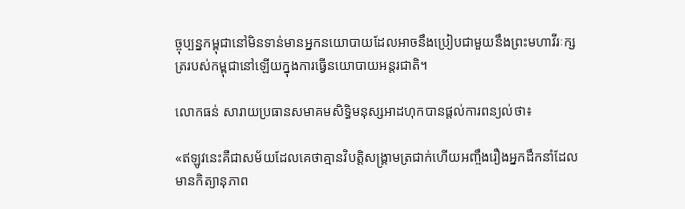ច្ចុប្បន្នកម្ពុជានៅមិនទាន់មានអ្នកនយោបាយដែលអាចនឹងប្រៀបជាមួយនឹងព្រះមហាវីរៈក្សត្ររបស់កម្ពុជានៅឡើយក្នុងការធ្វើនយោបាយអន្តរជាតិ។

លោកធន់ សារាយប្រធានសមាគមសិទ្ធិមនុស្សអាដហុកបានផ្តល់ការពន្យល់ថា៖

«ឥឡូវនេះគឺជាសម័យដែលគេថាគ្មានវិបត្តិសង្គ្រាមត្រជាក់ហើយអញ្ចឹងរឿងអ្នកដឹកនាំដែលមានកិត្យានុភាព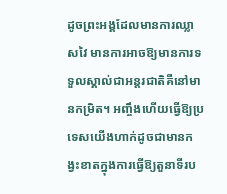ដូចព្រះអង្គដែលមានការឈ្លាសវៃ មានការអាចឱ្យមានការទទួលស្គាល់ជាអន្តរជាតិគឺនៅមានកម្រិត។ អញ្ចឹងហើយធ្វើឱ្យប្រទេសយើងហាក់ដូចជាមានកង្វះខាតក្នុងការធ្វើឱ្យតួនាទីរប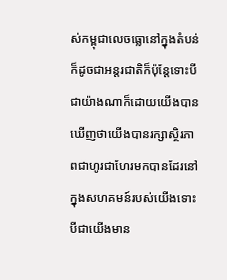ស់កម្ពុជាលេចធ្លោនៅក្នុងតំបន់ក៏ដូចជាអន្តរជាតិក៏ប៉ុន្តែទោះបីជាយ៉ាងណាក៏ដោយយើងបានឃើញថាយើងបានរក្សាស្ថិរភាពជាហូរជាហែរមកបានដែរនៅក្នុងសហគមន៍របស់យើងទោះបីជាយើងមាន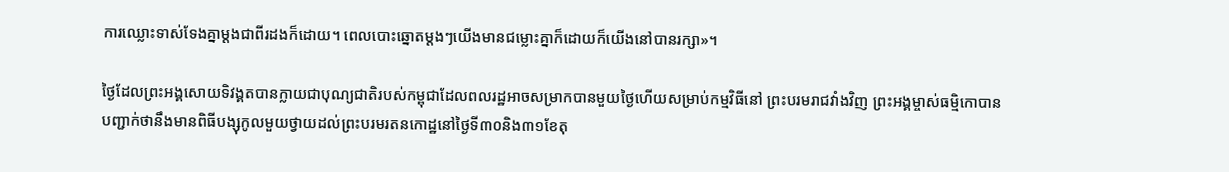ការឈ្លោះទាស់ទែងគ្នាម្តងជាពីរដងក៏ដោយ។ ពេលបោះឆ្នោតម្តងៗយើងមានជម្លោះគ្នាក៏ដោយក៏យើងនៅបានរក្សា»។

ថ្ងៃដែលព្រះអង្គសោយទិវង្គតបានក្លាយជាបុណ្យជាតិរបស់កម្ពុជាដែលពលរដ្ឋអាចសម្រាកបានមួយថ្ងៃហើយសម្រាប់កម្មវិធីនៅ ព្រះបរមរាជវាំងវិញ ព្រះអង្គម្ចាស់ធម្មិកោបានបញ្ជាក់ថានឹងមានពិធីបង្សុកូលមួយថ្វាយដល់ព្រះបរមរតនកោដ្ឋនៅថ្ងៃទី៣០និង៣១ខែតុ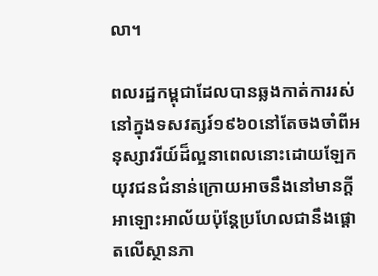លា។

ពលរដ្ឋកម្ពុជាដែលបានឆ្លងកាត់ការរស់នៅក្នុងទសវត្សរ៍១៩៦០នៅតែចងចាំពីអនុស្សាវរីយ៍ដ៏ល្អនាពេលនោះដោយឡែកយុវជនជំនាន់ក្រោយអាចនឹងនៅមានក្តីអាឡោះអាល័យប៉ុន្តែប្រហែលជានឹងផ្តោតលើស្ថានភា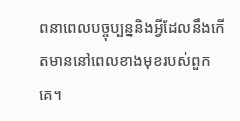ពនាពេលបច្ចុប្បន្ននិងអ្វីដែលនឹងកើតមាននៅពេលខាងមុខរបស់ពួកគេ។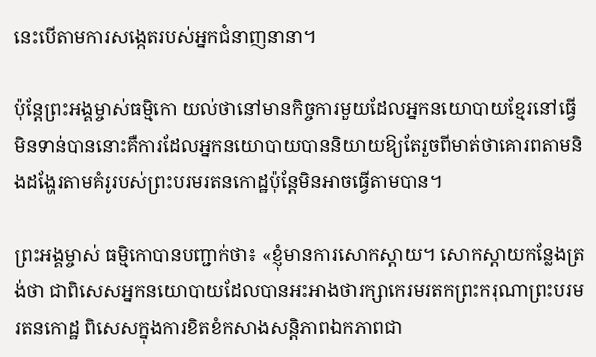នេះបើតាមការសង្កេតរបស់អ្នកជំនាញនានា។

ប៉ុន្តែព្រះអង្គម្ចាស់ធម្មិកោ យល់ថានៅមានកិច្ចការមួយដែលអ្នកនយោបាយខ្មែរនៅធ្វើមិនទាន់បាននោះគឺការដែលអ្នកនយោបាយបាននិយាយឱ្យតែរួចពីមាត់ថាគោរពតាមនិងដង្ហែរតាមគំរូរបស់ព្រះបរមរតនកោដ្ឋប៉ុន្តែមិនអាចធ្វើតាមបាន។

ព្រះអង្គម្ចាស់ ធម្មិកោបានបញ្ជាក់ថា៖ «ខ្ញុំមានការសោកស្តាយ។ សោកស្តាយកន្លែងត្រង់ថា ជាពិសេសអ្នកនយោបាយដែលបានអះអាងថារក្សាកេរមរតកព្រះករុណាព្រះបរមរតនកោដ្ឋ ពិសេសក្នុងការខិតខំកសាងសន្តិភាពឯកភាពជា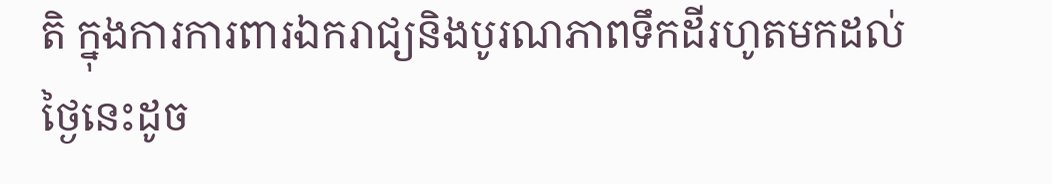តិ ក្នុងការការពារឯករាជ្យនិងបូរណភាពទឹកដីរហូតមកដល់ថ្ងៃនេះដូច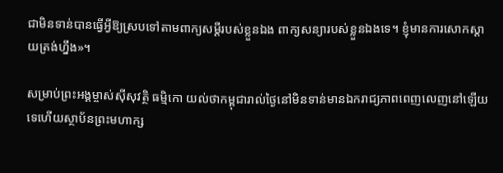ជាមិនទាន់បានធ្វើអ្វីឱ្យស្របទៅតាមពាក្យសម្តីរបស់ខ្លួនឯង ពាក្យសន្យារបស់ខ្លួនឯងទេ។ ខ្ញុំមានការសោកស្តាយត្រង់ហ្នឹង»។

សម្រាប់ព្រះអង្គម្ចាស់ស៊ីសុវត្ថិ ធម្មិកោ យល់ថាកម្ពុជារាល់ថ្ងៃនៅមិនទាន់មានឯករាជ្យភាពពេញលេញនៅឡើយទេហើយស្ថាប័នព្រះមហាក្ស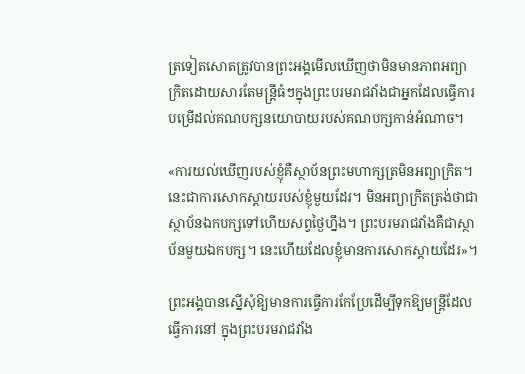ត្រទៀតសោតត្រូវបានព្រះអង្គមើលឃើញថាមិនមានភាពអព្យាក្រិតដោយសារតែមន្ត្រីធំៗក្នុងព្រះបរមរាជវាំងជាអ្នកដែលធ្វើការបម្រើដល់គណបក្សនយោបាយរបស់គណបក្សកាន់អំណាច។

«ការយល់ឃើញរបស់ខ្ញុំគឺស្ថាប័នព្រះមហាក្សត្រមិនអព្យាក្រិត។ នេះជាការសោកស្តាយរបស់ខ្ញុំមួយដែរ។ មិនអព្យាក្រិតត្រង់ថាជាស្ថាប័នឯកបក្សទៅហើយសព្វថ្ងៃហ្នឹង។ ព្រះបរមរាជវាំងគឺជាស្ថាប័នមួយឯកបក្ស។ នេះហើយដែលខ្ញុំមានការសោកស្តាយដែរ»។

ព្រះអង្គបានស្នើសុំឱ្យមានការធ្វើការកែប្រែដើម្បីទុកឱ្យមន្ត្រីដែលធ្វើការនៅ ក្នុងព្រះបរមរាជវាំង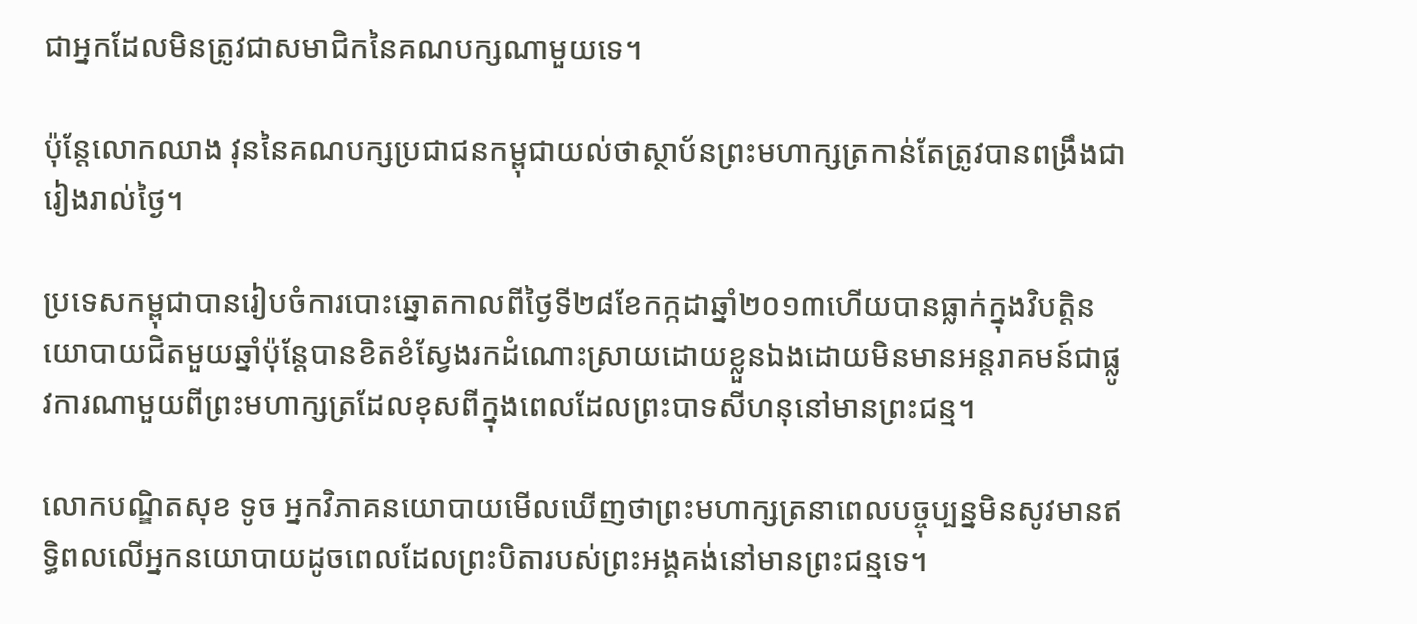ជាអ្នកដែលមិនត្រូវជាសមាជិកនៃគណបក្សណាមួយទេ។

ប៉ុន្តែលោកឈាង វុននៃគណបក្សប្រជាជនកម្ពុជាយល់ថាស្ថាប័នព្រះមហាក្សត្រកាន់តែត្រូវបានពង្រឹងជារៀងរាល់ថ្ងៃ។

ប្រទេសកម្ពុជាបានរៀបចំការបោះឆ្នោតកាលពីថ្ងៃទី២៨ខែកក្កដាឆ្នាំ២០១៣ហើយបានធ្លាក់ក្នុងវិបត្តិនយោបាយជិតមួយឆ្នាំប៉ុន្តែបានខិតខំស្វែងរកដំណោះស្រាយដោយខ្លួនឯងដោយមិនមានអន្តរាគមន៍ជាផ្លូវការណាមួយពីព្រះមហាក្សត្រដែលខុសពីក្នុងពេលដែលព្រះបាទសីហនុនៅមានព្រះជន្ម។

លោកបណ្ឌិតសុខ ទូច អ្នកវិភាគនយោបាយមើលឃើញថាព្រះមហាក្សត្រនាពេលបច្ចុប្បន្នមិនសូវមានឥទ្ធិពលលើអ្នកនយោបាយដូចពេលដែលព្រះបិតារបស់ព្រះអង្គគង់នៅមានព្រះជន្មទេ។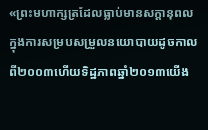«ព្រះមហាក្សត្រដែលធ្លាប់មានសក្តានុពលក្នុងការសម្របសម្រួលនយោបាយដូចកាលពី២០០៣ហើយទិដ្ឋភាពឆ្នាំ២០១៣យើង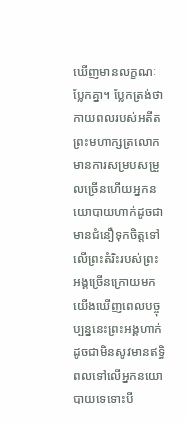ឃើញមានលក្ខណៈប្លែកគ្នា។ ប្លែកត្រង់ថាកាយពលរបស់អតីតព្រះមហាក្សត្រលោកមានការសម្របសម្រួលច្រើនហើយអ្នកនយោបាយហាក់ដូចជាមានជំនឿទុកចិត្តទៅលើព្រះតំរិះរបស់ព្រះអង្គច្រើនក្រោយមកយើងឃើញពេលបច្ចុប្បន្ននេះព្រះអង្គហាក់ដូចជាមិនសូវមានឥទ្ធិពលទៅលើអ្នកនយោបាយទេទោះបី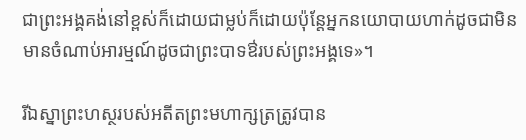ជាព្រះអង្គគង់នៅខ្ពស់ក៏ដោយជាម្លប់ក៏ដោយប៉ុន្តែអ្នកនយោបាយហាក់ដូចជាមិនមានចំណាប់អារម្មណ៍ដូចជាព្រះបាទឳរបស់ព្រះអង្គទេ»។

រីឯស្នាព្រះហស្ថរបស់អតីតព្រះមហាក្សត្រត្រូវបាន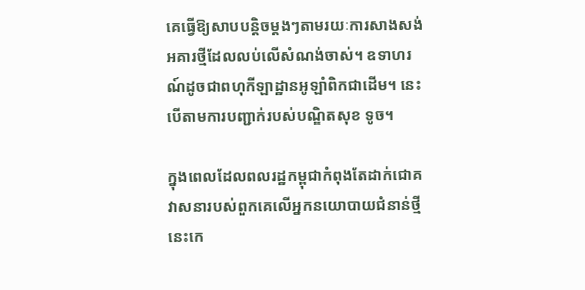គេធ្វើឱ្យសាបបន្តិចម្តងៗតាមរយៈការសាងសង់អគារថ្មីដែលលប់លើសំណង់ចាស់។ ឧទាហរណ៍ដូចជាពហុកីឡាដ្ឋានអូឡាំពិកជាដើម។ នេះបើតាមការបញ្ជាក់របស់បណ្ឌិតសុខ ទូច។

ក្នុងពេលដែលពលរដ្ឋកម្ពុជាកំពុងតែដាក់ជោគវាសនារបស់ពួកគេលើអ្នកនយោបាយជំនាន់ថ្មី នេះកេ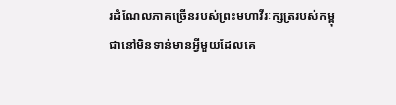រដំណែលភាគច្រើនរបស់ព្រះមហាវីរៈក្សត្ររបស់កម្ពុជានៅមិនទាន់មានអ្វីមួយដែលគេ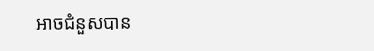អាចជំនួសបាន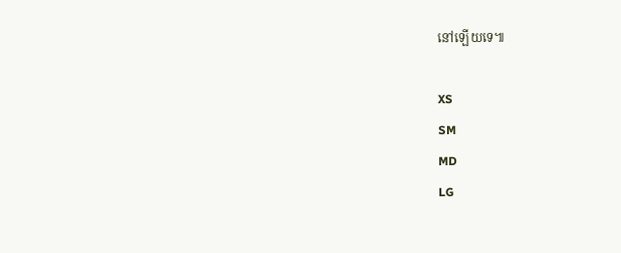នៅឡើយទេ៕

XS
SM
MD
LG